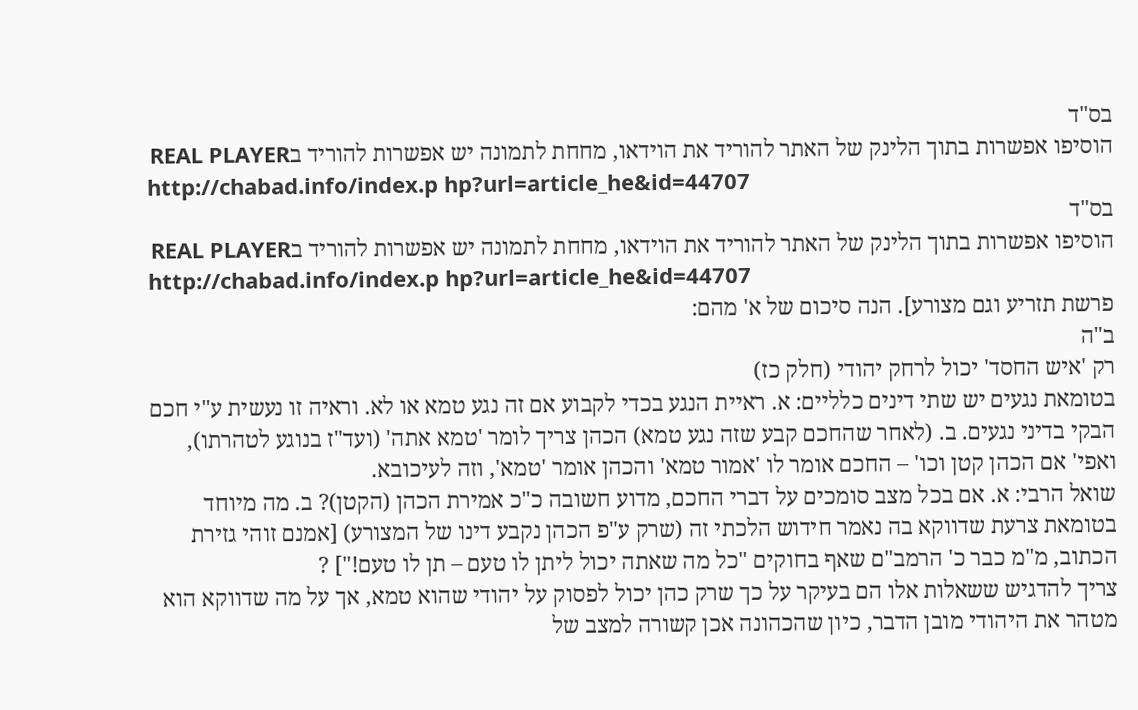בס"ד
הוסיפו אפשרות בתוך הלינק של האתר להוריד את הוידאו, מחחת לתמונה יש אפשרות להוריד בREAL PLAYER
http://chabad.info/index.p hp?url=article_he&id=44707
בס"ד
הוסיפו אפשרות בתוך הלינק של האתר להוריד את הוידאו, מחחת לתמונה יש אפשרות להוריד בREAL PLAYER
http://chabad.info/index.p hp?url=article_he&id=44707
פרשת תזריע וגם מצורע]. הנה סיכום של א' מהם:
ב"ה
רק 'איש החסד' יכול לרחק יהודי (חלק כז)
בטומאת נגעים יש שתי דינים כלליים: א. ראיית הנגע בכדי לקבוע אם זה נגע טמא או לא. וראיה זו נעשית ע"י חכם הבקי בדיני נגעים. ב. (לאחר שהחכם קבע שזה נגע טמא) הכהן צריך לומר 'טמא אתה' (ועד"ז בנוגע לטהרתו), ואפי' אם הכהן קטן וכו' – החכם אומר לו 'אמור טמא' והכהן אומר 'טמא', וזה לעיכובא.
שואל הרבי: א. אם בכל מצב סומכים על דברי החכם, מדוע חשובה כ"כ אמירת הכהן (הקטן)? ב. מה מיוחד בטומאת צרעת שדווקא בה נאמר חידוש הלכתי זה (שרק ע"פ הכהן נקבע דינו של המצורע) [אמנם זוהי גזירת הכתוב, מ"מ כבר כ' הרמב"ם שאף בחוקים "כל מה שאתה יכול ליתן לו טעם – תן לו טעם!"] ?
צריך להדגיש ששאלות אלו הם בעיקר על כך שרק כהן יכול לפסוק על יהודי שהוא טמא, אך על מה שדווקא הוא מטהר את היהודי מובן הדבר, כיון שהכהונה אכן קשורה למצב של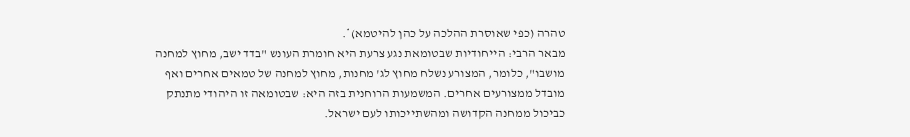טהרה (כפי שאוסרת ההלכה על כהן להיטמא)*.
מבאר הרבי: הייחודיות שבטומאת נגע צרעת היא חומרת העונש "בדד ישב, מחוץ למחנה מושבו", כלומר, המצורע נשלח מחוץ לג' מחנות, מחוץ למחנה של טמאים אחרים ואף מובדל ממצורעים אחרים. המשמעות הרוחנית בזה היא: שבטומאה זו היהודי מתנתק כביכול ממחנה הקדושה ומהשתייכותו לעם ישראל.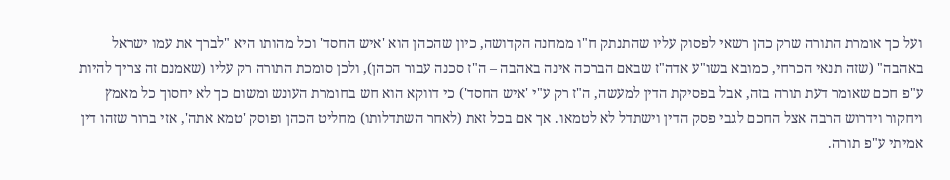ועל כך אומרת התורה שרק כהן רשאי לפסוק עליו שהתנתק ח"ו ממחנה הקדושה, כיון שהכהן הוא 'איש החסד' וכל מהותו היא "לברך את עמו ישראל באהבה" (שזה תנאי הכרחי, כמובא בשו"ע אדה"ז שבאם הברכה אינה באהבה – ה"ז סכנה עבור הכהן), ולכן סומכת התורה רק עליו (שאמנם זה צריך להיות ע"פ חכם שאומר דעת תורה בזה, אבל בפסיקת הדין למעשה, ה"ז רק ע"י 'איש החסד') כי דווקא הוא חש בחומרת העונש ומשום כך לא יחסוך כל מאמץ ויחקור וידרוש הרבה אצל החכם לגבי פסק הדין וישתדל לא לטמאו. אך אם בכל זאת (לאחר השתדלותו) מחליט הכהן ופוסק 'טמא אתה', אזי ברור שזהו דין אמיתי ע"פ תורה.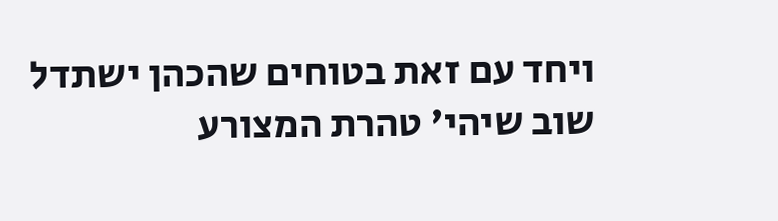ויחד עם זאת בטוחים שהכהן ישתדל שוב שיהי' טהרת המצורע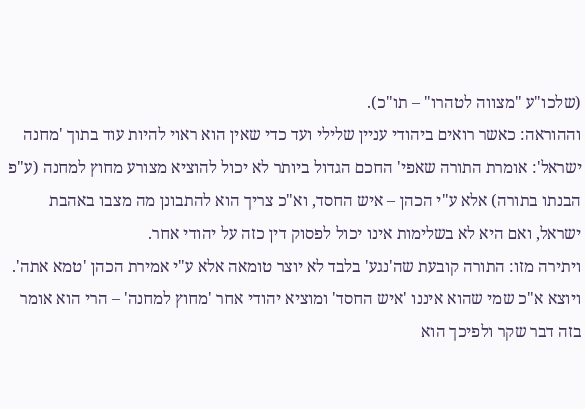(שלכו"ע "מצווה לטהרו" – תו"כ).
וההוראה: כאשר רואים ביהודי עניין שלילי ועד כדי שאין הוא ראוי להיות עוד בתוך 'מחנה ישראל': אומרת התורה שאפי' החכם הגדול ביותר לא יכול להוציא מצורע מחוץ למחנה (ע"פ הבנתו בתורה) אלא ע"י הכהן – איש החסד, וא"כ צריך הוא להתבונן מה מצבו באהבת ישראל, ואם היא לא בשלימות אינו יכול לפסוק דין כזה על יהודי אחר.
ויתירה מזו: התורה קובעת שה'נגע' בלבד לא יוצר טומאה אלא ע"י אמירת הכהן 'טמא אתה'. ויוצא א"כ שמי שהוא איננו 'איש החסד' ומוציא יהודי אחר 'מחוץ למחנה' – הרי הוא אומר בזה דבר שקר ולפיכך הוא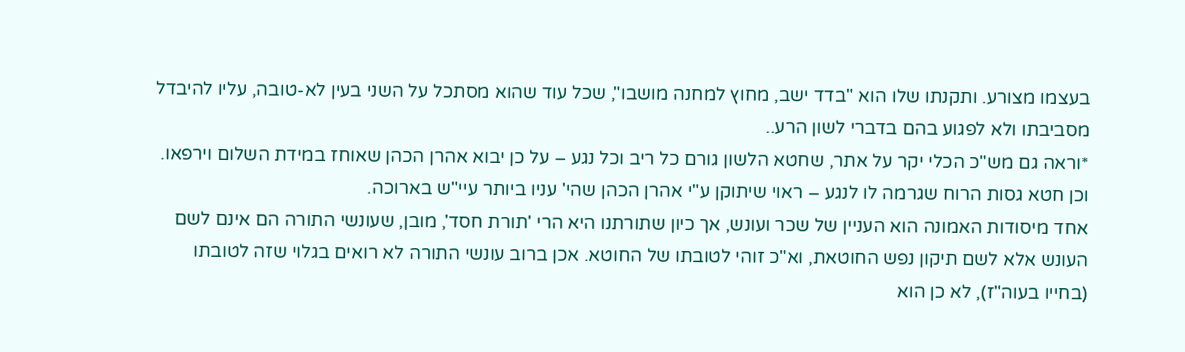בעצמו מצורע. ותקנתו שלו הוא "בדד ישב, מחוץ למחנה מושבו", שכל עוד שהוא מסתכל על השני בעין לא-טובה, עליו להיבדל מסביבתו ולא לפגוע בהם בדברי לשון הרע..
*וראה גם מש"כ הכלי יקר על אתר, שחטא הלשון גורם כל ריב וכל נגע – על כן יבוא אהרן הכהן שאוחז במידת השלום וירפאו. וכן חטא גסות הרוח שגרמה לו לנגע – ראוי שיתוקן ע"י אהרן הכהן שהי' עניו ביותר עיי"ש בארוכה.
אחד מיסודות האמונה הוא העניין של שכר ועונש, אך כיון שתורתנו היא הרי 'תורת חסד', מובן, שעונשי התורה הם אינם לשם העונש אלא לשם תיקון נפש החוטאת, וא"כ זוהי לטובתו של החוטא. אכן ברוב עונשי התורה לא רואים בגלוי שזה לטובתו (בחייו בעוה"ז), לא כן הוא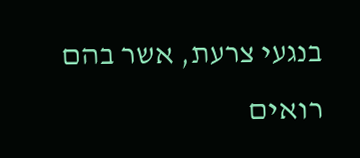בנגעי צרעת, אשר בהם רואים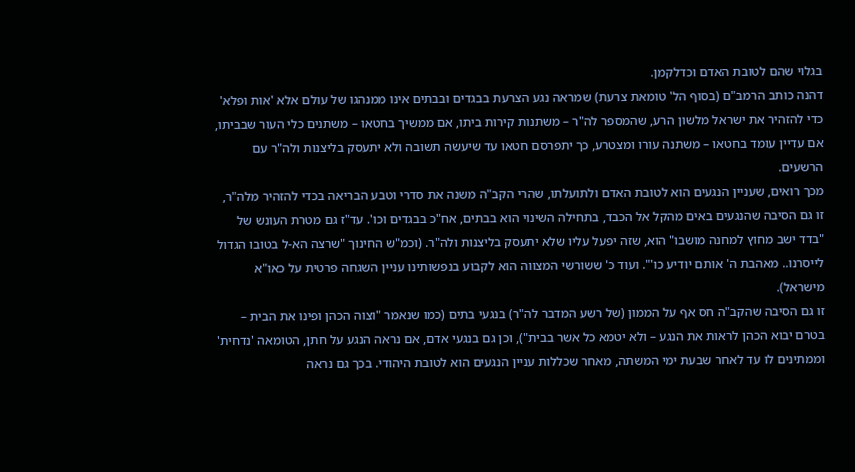בגלוי שהם לטובת האדם וכדלקמן.
דהנה כותב הרמב"ם (בסוף הל' טומאת צרעת) שמראה נגע הצרעת בבגדים ובבתים אינו ממנהגו של עולם אלא 'אות ופלא' כדי להזהיר את ישראל מלשון הרע, שהמספר לה"ר – משתנות קירות ביתו, אם ממשיך בחטאו – משתנים כלי העור שבביתו, אם עדיין עומד בחטאו – משתנה עורו ומצטרע, כך יתפרסם חטאו עד שיעשה תשובה ולא יתעסק בליצנות ולה"ר עם הרשעים.
מכך רואים, שעניין הנגעים הוא לטובת האדם ולתועלתו, שהרי הקב"ה משנה את סדרי וטבע הבריאה בכדי להזהיר מלה"ר, זו גם הסיבה שהנגעים באים מהקל אל הכבד, בתחילה השינוי הוא בבתים, אח"כ בבגדים וכו'. עד"ז גם מטרת העונש של "בדד ישב מחוץ למחנה מושבו" הוא, שזה יפעל עליו שלא יתעסק בליצנות ולה"ר. (וכמ"ש החינוך "שרצה הא-ל בטובו הגדול לייסרנו.. מאהבת ה' אותם יודיע כו'". ועוד כ' ששורשי המצווה הוא לקבוע בנפשותינו עניין השגחה פרטית על כאו"א מישראל).
זו גם הסיבה שהקב"ה חס אף על הממון (של רשע המדבר לה"ר) בנגעי בתים (כמו שנאמר "וצוה הכהן ופינו את הבית – בטרם יבוא הכהן לראות את הנגע – ולא יטמא כל אשר בבית"), וכן גם בנגעי אדם, אם נראה הנגע על חתן, הטומאה 'נדחית' וממתינים לו עד לאחר שבעת ימי המשתה, מאחר שכללות עניין הנגעים הוא לטובת היהודי. בכך גם נראה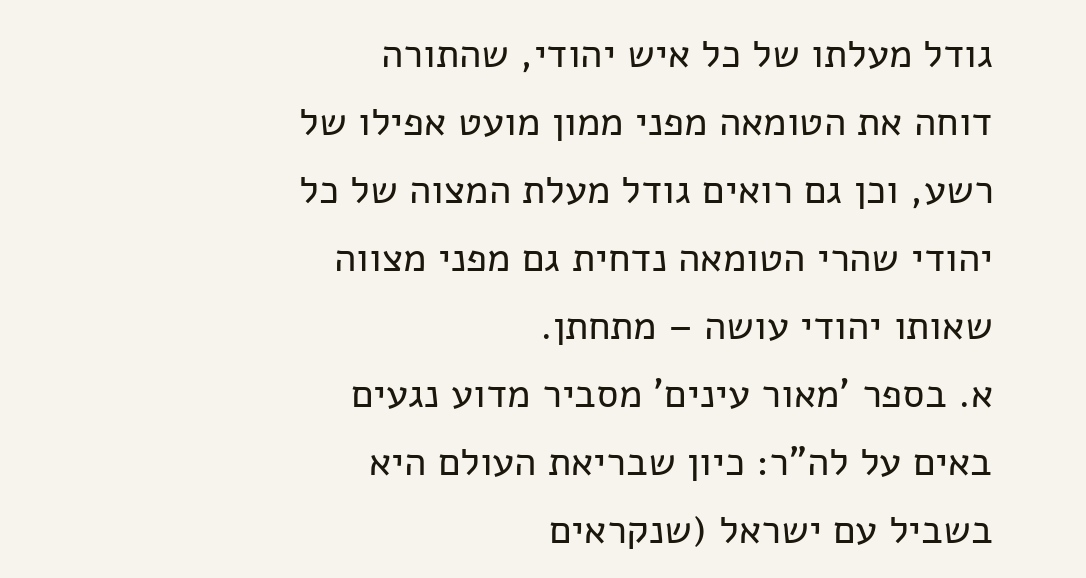גודל מעלתו של כל איש יהודי, שהתורה דוחה את הטומאה מפני ממון מועט אפילו של רשע, וכן גם רואים גודל מעלת המצוה של כל יהודי שהרי הטומאה נדחית גם מפני מצווה שאותו יהודי עושה – מתחתן.
א. בספר 'מאור עינים' מסביר מדוע נגעים באים על לה"ר: כיון שבריאת העולם היא בשביל עם ישראל (שנקראים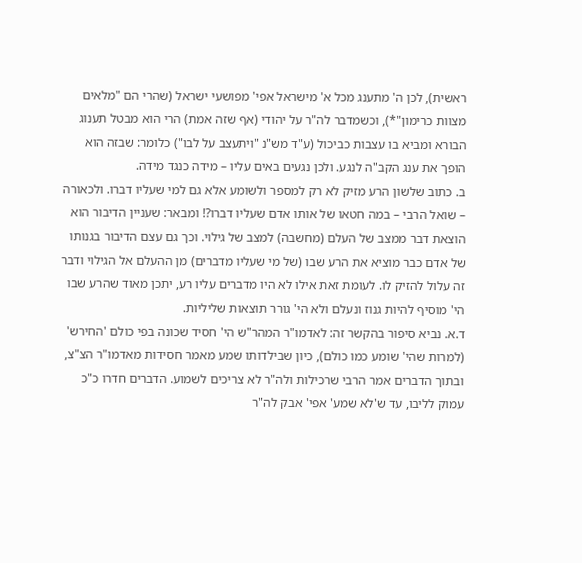ראשית), לכן ה' מתענג מכל א' מישראל אפי' מפושעי ישראל (שהרי הם "מלאים מצוות כרימון"*), וכשמדבר לה"ר על יהודי (אף שזה אמת) הרי הוא מבטל תענוג הבורא ומביא בו עצבות כביכול (ע"ד מש"נ "ויתעצב על לבו") כלומר: שבזה הוא הופך את ענג הקב"ה לנגע. ולכן נגעים באים עליו – מידה כנגד מידה.
ב. כתוב שלשון הרע מזיק לא רק למספר ולשומע אלא גם למי שעליו דברו. ולכאורה – שואל הרבי – במה חטאו של אותו אדם שעליו דברו?! ומבאר: שעניין הדיבור הוא הוצאת דבר ממצב של העלם (מחשבה) למצב של גילוי. וכך גם עצם הדיבור בגנותו של אדם כבר מוציא את הרע שבו (של מי שעליו מדברים) מן ההעלם אל הגילוי ודבר זה עלול להזיק לו. לעומת זאת אילו לא היו מדברים עליו רע, יתכן מאוד שהרע שבו הי' מוסיף להיות גנוז ונעלם ולא הי' גורר תוצאות שליליות.
ד.א. נביא סיפור בהקשר זה: לאדמו"ר המהר"ש הי' חסיד שכונה בפי כולם 'החירש' (למרות שהי' שומע כמו כולם), כיון שבילדותו שמע מאמר חסידות מאדמו"ר הצ"צ, ובתוך הדברים אמר הרבי שרכילות ולה"ר לא צריכים לשמוע. הדברים חדרו כ"כ עמוק לליבו, עד ש'לא שמע' אפי' אבק לה"ר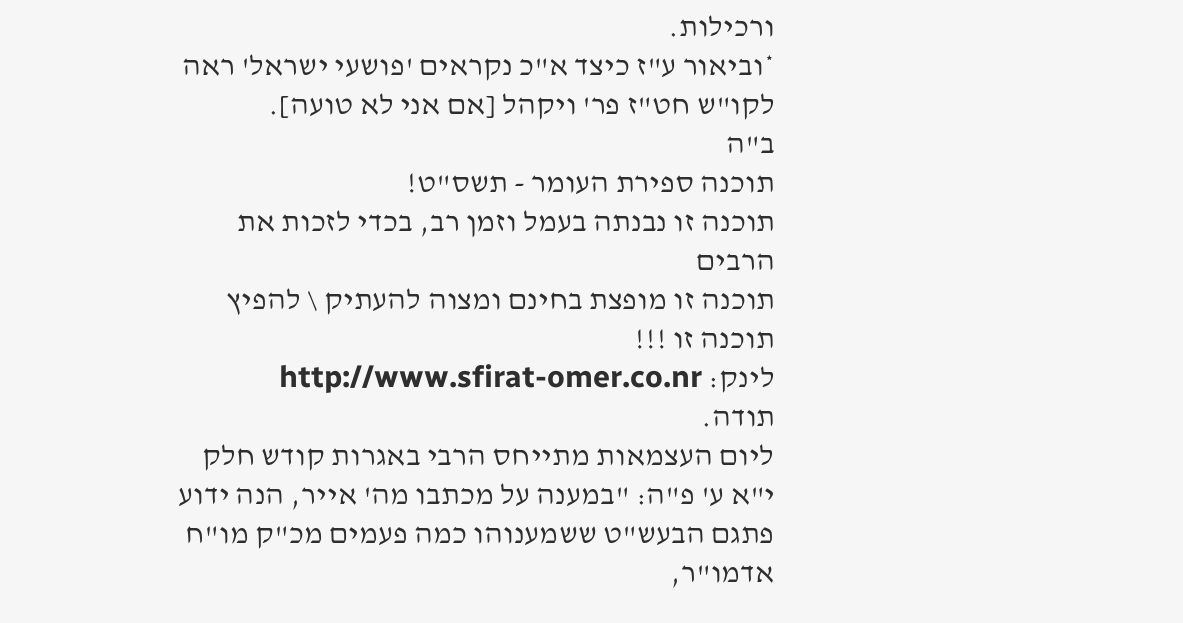ורכילות.
*וביאור ע"ז כיצד א"כ נקראים 'פושעי ישראל' ראה לקו"ש חט"ז פר' ויקהל [אם אני לא טועה].
ב"ה
תוכנה ספירת העומר - תשס"ט!
תוכנה זו נבנתה בעמל וזמן רב, בכדי לזכות את הרבים
תוכנה זו מופצת בחינם ומצוה להעתיק \ להפיץ תוכנה זו !!!
לינק: http://www.sfirat-omer.co.nr
תודה.
ליום העצמאות מתייחס הרבי באגרות קודש חלק י"א ע' פ"ה: "במענה על מכתבו מה' אייר, הנה ידוע פתגם הבעש"ט ששמענוהו כמה פעמים מכ"ק מו"ח אדמו"ר,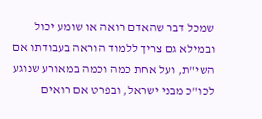שמכל דבר שהאדם רואה או שומע יכול ובמילא גם צריך ללמוד הוראה בעבודתו אם השי"ת, ועל אחת כמה וכמה במאורע שנוגע לכו"כ מבני ישראל, ובפרט אם רואים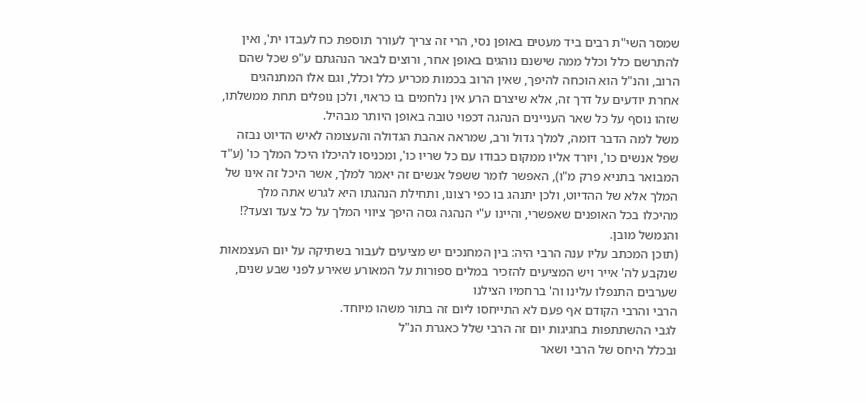שמסר השי"ת רבים ביד מעטים באופן נסי, הרי זה צריך לעורר תוספת כח לעבדו ית', ואין להתרשם כלל וכלל ממה שישנם נוהגים באופן אחר, ורוצים לבאר הנהגתם ע"פ שכל שהם הרוב, והנ"ל הוא הוכחה להיפך, שאין הרוב בכמות מכריע כלל וכלל, וגם אלו המתנהגים אחרת יודעים על דרך זה, אלא שיצרם הרע אין נלחמים בו כראוי, ולכן נופלים תחת ממשלתו, שזהו נוסף על כל שאר העניינים הנהגה דכפוי טובה באופן היותר מבהיל.
משל למה הדבר דומה, למלך גדול ורב, שמראה אהבת הגדולה והעצומה לאיש הדיוט נבזה שפל אנשים כו', ויורד אליו ממקום כבודו עם כל שריו כו', ומכניסו להיכלו היכל המלך כו' (ע"ד המבואר בתניא פרק מ"ו), האפשר לומר ששפל אנשים זה יאמר למלך, אשר היכל זה אינו של המלך אלא של ההדיוט, ולכן יתנהג בו כפי רצונו, ותחילת הנהגתו היא לגרש אתה מלך מהיכלו בכל האופנים שאפשרי, והיינו ע"י הנהגה גסה היפך ציווי המלך על כל צעד וצעד?! והנמשל מובן.
(תוכן המכתב עליו ענה הרבי היה: בין המחנכים יש מציעים לעבור בשתיקה על יום העצמאות שנקבע לה' אייר ויש המציעים להזכיר במלים ספורות על המאורע שאירע לפני שבע שנים, שערבים התנפלו עלינו וה' ברחמיו הצילנו
הרבי והרבי הקודם אף פעם לא התייחסו ליום זה בתור משהו מיוחד.
לגבי ההשתתפות בחגיגות יום זה הרבי שלל כאגרת הנ"ל
ובכלל היחס של הרבי ושאר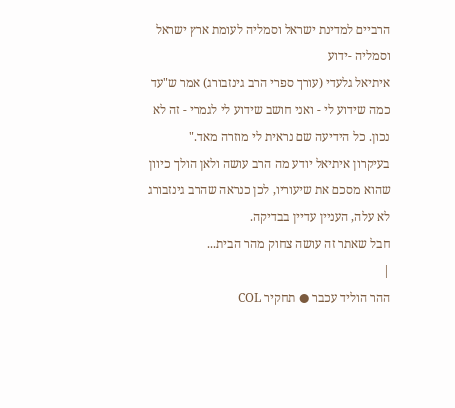הרביים למדינת ישראל וסמליה לעומת ארץ ישראל וסמליה -ידוע
איתיאל גלעדי (עורך ספרי הרב גינזבורג) אמר ש"עד כמה שידוע לי - ואני חושב שידוע לי לגמרי - זה לא נכון. כל הידיעה שם נראית לי מוזרה מאד."
בעיקרון איתיאל יודע מה הרב עושה ולאן הולך כיוון שהוא מסכם את שיעוריו, לכן כנראה שהרב גינזבורג לא עלה, העניין עדיין בבדיקה.
חבל שאתר זה עושה צחוק מהר הבית...
|
ההר הוליד עכבר ● תחקיר COL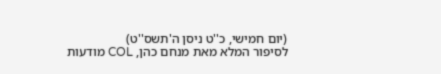(יום חמישי, כ''ט ניסן ה'תשס''ט)
לסיפור המלא מאת מנחם כהן, COL מודעות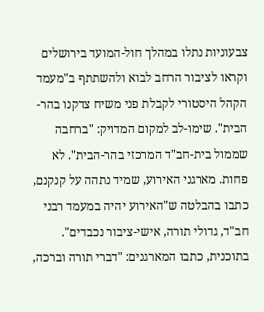צבעוניות נתלו במהלך חול-המועד בירושלים וקראו לציבור הרחב לבוא ולהשתתף ב"מעמד הקהל היסטורי לקבלת פני משיח צדקנו בהר-הבית". שימו-לב למקום המדויק: "ברחבה שממול בית-חב"ד המרכזי בהר-הבית". לא פחות. מארגני האירוע, שמיד נתהה על קנקנם, כתבו בהבלטה ש"האירוע יהיה במעמד רבני חב"ד, גדולי תורה, אישי-ציבור נכבדים". בתוכנית, כתבו המארגנים: "דברי תורה וברכה,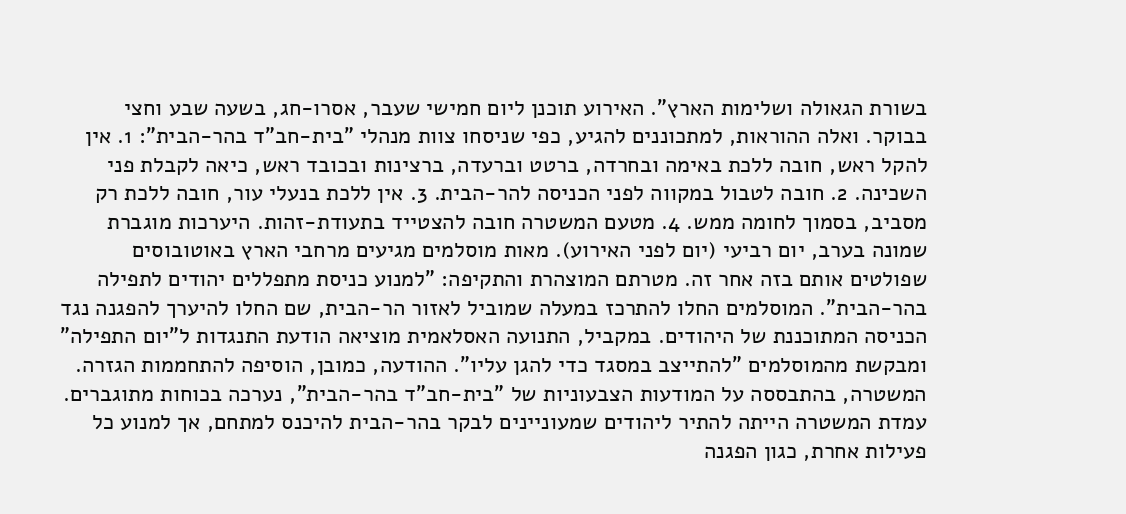בשורת הגאולה ושלימות הארץ". האירוע תוכנן ליום חמישי שעבר, אסרו-חג, בשעה שבע וחצי בבוקר. ואלה ההוראות, למתכוננים להגיע, כפי שניסחו צוות מנהלי "בית-חב"ד בהר-הבית": 1. אין להקל ראש, חובה ללכת באימה ובחרדה, ברטט וברעדה, ברצינות ובכובד ראש, כיאה לקבלת פני השכינה. 2. חובה לטבול במקווה לפני הכניסה להר-הבית. 3. אין ללכת בנעלי עור, חובה ללכת רק מסביב, בסמוך לחומה ממש. 4. מטעם המשטרה חובה להצטייד בתעודת-זהות. היערכות מוגברת שמונה בערב, יום רביעי (יום לפני האירוע). מאות מוסלמים מגיעים מרחבי הארץ באוטובוסים שפולטים אותם בזה אחר זה. מטרתם המוצהרת והתקיפה: "למנוע כניסת מתפללים יהודים לתפילה בהר-הבית". המוסלמים החלו להתרכז במעלה שמוביל לאזור הר-הבית, שם החלו להיערך להפגנה נגד הכניסה המתוכננת של היהודים. במקביל, התנועה האסלאמית מוציאה הודעת התנגדות ל"יום התפילה" ומבקשת מהמוסלמים "להתייצב במסגד כדי להגן עליו". ההודעה, כמובן, הוסיפה להתחממות הגזרה. המשטרה, בהתבססה על המודעות הצבעוניות של "בית-חב"ד בהר-הבית", נערכה בכוחות מתוגברים. עמדת המשטרה הייתה להתיר ליהודים שמעוניינים לבקר בהר-הבית להיכנס למתחם, אך למנוע כל פעילות אחרת, כגון הפגנה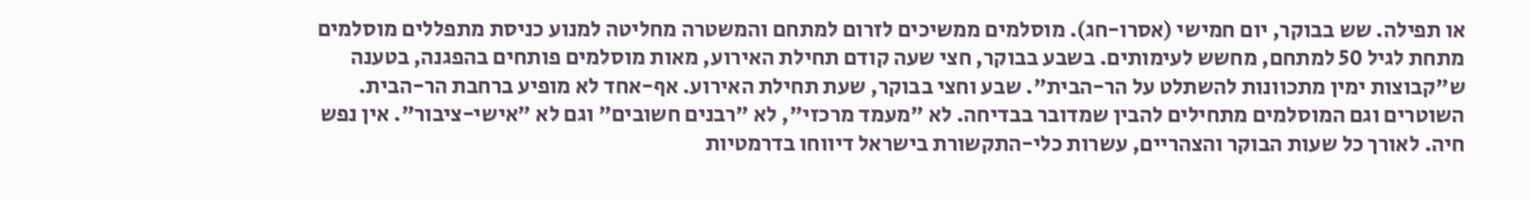או תפילה. שש בבוקר, יום חמישי (אסרו-חג). מוסלמים ממשיכים לזרום למתחם והמשטרה מחליטה למנוע כניסת מתפללים מוסלמים מתחת לגיל 50 למתחם, מחשש לעימותים. בשבע בבוקר, חצי שעה קודם תחילת האירוע, מאות מוסלמים פותחים בהפגנה, בטענה ש"קבוצות ימין מתכוונות להשתלט על הר-הבית". שבע וחצי בבוקר, שעת תחילת האירוע. אף-אחד לא מופיע ברחבת הר-הבית. השוטרים וגם המוסלמים מתחילים להבין שמדובר בבדיחה. לא "מעמד מרכזי", לא "רבנים חשובים" וגם לא "אישי-ציבור". אין נפש חיה. לאורך כל שעות הבוקר והצהריים, עשרות כלי-התקשורת בישראל דיווחו בדרמטיות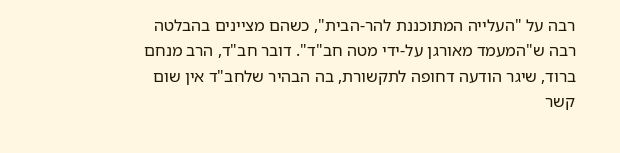רבה על "העלייה המתוכננת להר-הבית", כשהם מציינים בהבלטה רבה ש"המעמד מאורגן על-ידי מטה חב"ד". דובר חב"ד, הרב מנחם ברוד, שיגר הודעה דחופה לתקשורת, בה הבהיר שלחב"ד אין שום קשר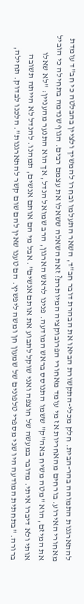להתארגנות התמוהה בהר-הבית. חלק מכלי-התקשורת הביאו את הבהרת דובר חב"ד, השאר התעלמו ובחרו להמשיך ולציין בהבלטה כי חב"ד עומדת מאחורי האירוע. בורחים מהאחריות אז מי עומד מאחורי הפרובוקציה המיותרת? זאת השאלה ששאלו את עצמם רבים. הגוף שנדמה בתחילה כי הוביל את המיזם, הוא "מטה משיח באה"ק" ששמו התנוסס בראש המודעה. פנינו לראש הארגון, הרב שמואל הנדל, אך הוא התנער מהעניין: "לא שאלו אותי ולא דיברו איתי. מדובר במעשה של חוצפה ואני שוקל לתבוע את אותם אנשים". אבל מי הם אותם אנשים, תמהנו. להנדל לא הייתה תשובה ברורה. "בתחתית המודעה היו שני מספרי טלפונים של שמעון חן ומשה ליפשיץ. הם טענו שאין להם שום קשר להתארגנות". הלכנו לבדוק. תחילה,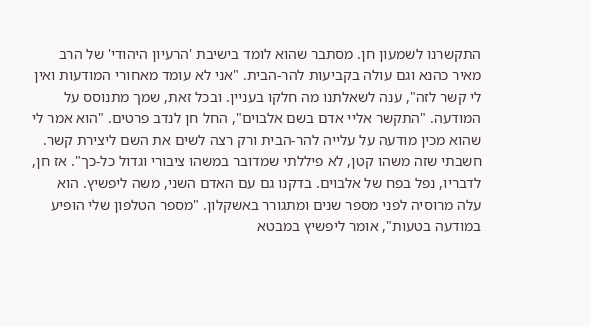התקשרנו לשמעון חן. מסתבר שהוא לומד בישיבת 'הרעיון היהודי' של הרב מאיר כהנא וגם עולה בקביעות להר-הבית. "אני לא עומד מאחורי המודעות ואין לי קשר לזה", ענה לשאלתנו מה חלקו בעניין. ובכל זאת, שמך מתנוסס על המודעה. "התקשר אליי אדם בשם אלבוים", החל חן לנדב פרטים. "הוא אמר לי שהוא מכין מודעה על עלייה להר-הבית ורק רצה לשים את השם ליצירת קשר. חשבתי שזה משהו קטן, לא פיללתי שמדובר במשהו ציבורי וגדול כל-כך". אז חן, לדבריו, נפל בפח של אלבוים. בדקנו גם עם האדם השני, משה ליפשיץ. הוא עלה מרוסיה לפני מספר שנים ומתגורר באשקלון. "מספר הטלפון שלי הופיע במודעה בטעות", אומר ליפשיץ במבטא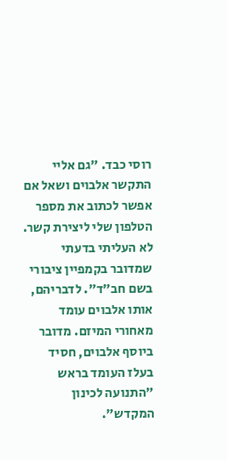רוסי כבד. "גם אליי התקשר אלבוים ושאל אם אפשר לכתוב את מספר הטלפון שלי ליצירת קשר. לא העליתי בדעתי שמדובר בקמפיין ציבורי בשם חב"ד". לדבריהם, אותו אלבוים עומד מאחורי המיזם. מדובר ביוסף אלבוים, חסיד בעלז העומד בראש "התנועה לכינון המקדש".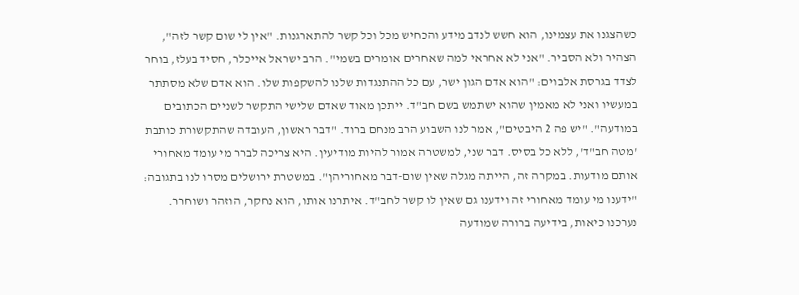כשהצגנו את עצמינו, הוא חשש לנדב מידע והכחיש מכל וכל קשר להתארגנות. "אין לי שום קשר לזה", הצהיר ולא הסביר. "אני לא אחראי למה שאחרים אומרים בשמי". הרב ישראל אייכלר, חסיד בעלז, בוחר לצדד בגרסת אלבוים: "הוא אדם הגון ישר, עם כל ההתנגדות שלנו להשקפות שלו. הוא אדם שלא מסתתר במעשיו ואני לא מאמין שהוא ישתמש בשם חב"ד. ייתכן מאוד שאדם שלישי התקשר לשניים הכתובים במודעה". "יש פה 2 היבטים", אמר לנו השבוע הרב מנחם ברוד. "דבר ראשון, העובדה שהתקשורת כותבת 'מטה חב"ד', ללא כל בסיס. דבר שני, למשטרה אמור להיות מודיעין. היא צריכה לברר מי עומד מאחורי אותם מודעות. במקרה זה, הייתה מגלה שאין שום-דבר מאחוריהן". במשטרת ירושלים מסרו לנו בתגובה: "ידענו מי עומד מאחורי זה וידענו גם שאין לו קשר לחב"ד. איתרנו אותו, הוא נחקר, הוזהר ושוחרר. נערכנו כיאות, בידיעה ברורה שמודעה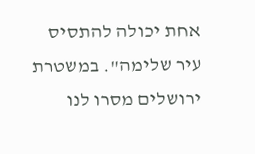אחת יכולה להתסיס עיר שלימה". במשטרת ירושלים מסרו לנו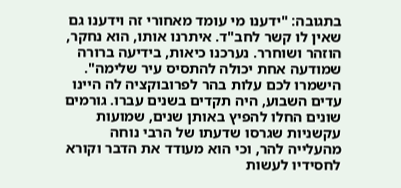בתגובה: "ידענו מי עומד מאחורי זה וידענו גם שאין לו קשר לחב"ד. איתרנו אותו, הוא נחקר, הוזהר ושוחרר. נערכנו כיאות, בידיעה ברורה שמודעה אחת יכולה להתסיס עיר שלימה". הישמרו לכם עלות בהר לפרובוקציה לה היינו עדים השבוע, היה תקדים בשנים עברו. גורמים שונים החלו להפיץ באותן שנים, שמועות עקשניות שגרסו שדעתו של הרבי נוחה מהעלייה להר, וכי הוא מעודד את הדבר וקורא לחסידיו לעשות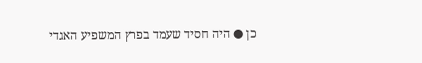כן ● היה חסיד שעמד בפרץ המשפיע האגדי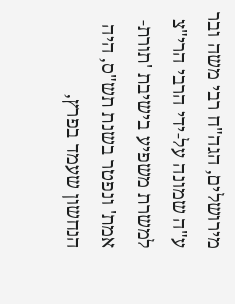מירושלים, הגה"ח רבי משה ובר ע"ה שמונה על-ידי הרבי הרי"צ למשרת משפיע בישיבת 'תורת-אמת' ונפטר בשנת תש"ס, היה הנחשון שעמד בפרץ,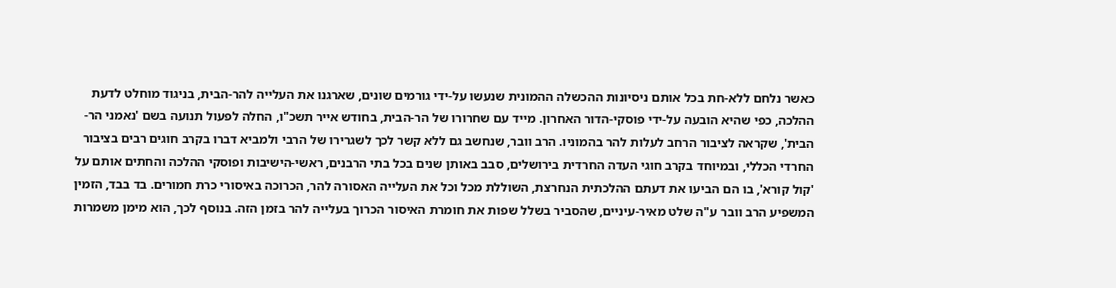כאשר נלחם ללא-חת בכל אותם ניסיונות ההכשלה ההמונית שנעשו על-ידי גורמים שונים, שארגנו את העלייה להר-הבית, בניגוד מוחלט לדעת ההלכה, כפי שהיא הובעה על-ידי פוסקי-הדור האחרון. מייד עם שחרורו של הר-הבית, בחודש אייר תשכ"ו, החלה לפעול תנועה בשם 'נאמני הר-הבית', שקראה לציבור הרחב לעלות להר בהמוניו. הרב וובר, שנחשב גם ללא קשר לכך לשגרירו של הרבי ולמביא דברו בקרב חוגים רבים בציבור החרדי הכללי, ובמיוחד בקרב חוגי העדה החרדית בירושלים, סבב באותן שנים בכל בתי הרבנים, ראשי-הישיבות ופוסקי ההלכה והחתים אותם על 'קול קורא', בו הם הביעו את דעתם ההלכתית הנחרצת, השוללת מכל וכל את העלייה האסורה להר, הכרוכה באיסורי כרת חמורים. בד בבד, הזמין המשפיע הרב וובר ע"ה שלט מאיר-עיניים, שהסביר בשלל שפות את חומרת האיסור הכרוך בעלייה להר בזמן הזה. בנוסף לכך, הוא מימן משמרות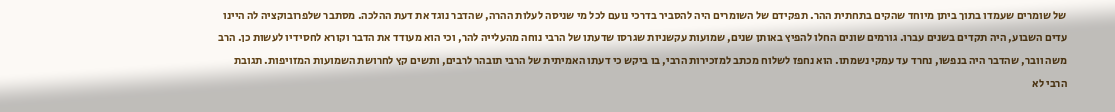של שומרים שעמדו בתוך ביתן מיוחד שהקים בתחתית ההר. תפקידם של השומרים היה להסביר בדרכי נועם לכל מי שניסה לעלות ההרה, שהדבר נוגד את דעת ההלכה. מסתבר שלפרובוקציה לה היינו עדים השבוע, היה תקדים בשנים עברו. גורמים שונים החלו להפיץ באותן שנים, שמועות עקשניות שגרסו שדעתו של הרבי נוחה מהעלייה להר, וכי הוא מעודד את הדבר וקורא לחסידיו לעשות כן. הרב משה וובר, שהדבר היה בנפשו, נחרד עד עמקי נשמתו. הוא נחפז לשלוח מכתב למזכירות הרבי, בו ביקש כי דעתו האמיתית של הרבי תובהר לרבים, ותשים קץ לחרושת השמועות המזויפות. תגובת הרבי לא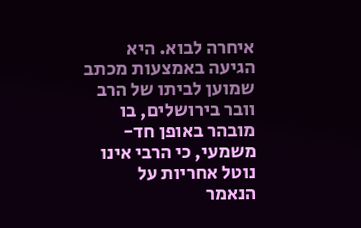איחרה לבוא. היא הגיעה באמצעות מכתב שמוען לביתו של הרב וובר בירושלים, בו מובהר באופן חד-משמעי, כי הרבי אינו נוטל אחריות על הנאמר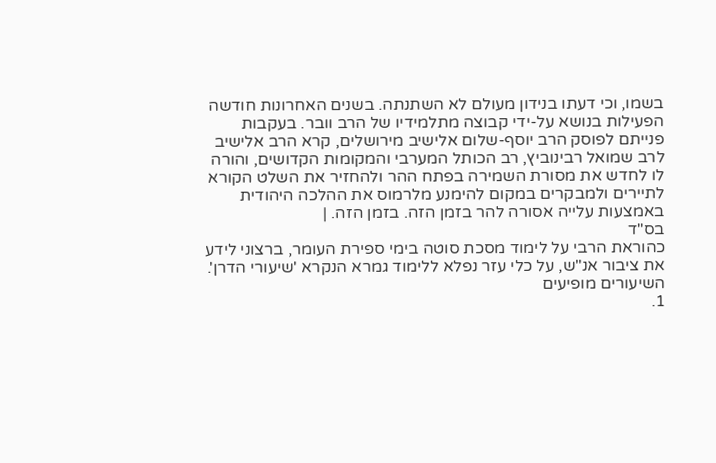בשמו, וכי דעתו בנידון מעולם לא השתנתה. בשנים האחרונות חודשה הפעילות בנושא על-ידי קבוצה מתלמידיו של הרב וובר. בעקבות פנייתם לפוסק הרב יוסף-שלום אלישיב מירושלים, קרא הרב אלישיב לרב שמואל רבינוביץ, רב הכותל המערבי והמקומות הקדושים, והורה לו לחדש את מסורת השמירה בפתח ההר ולהחזיר את השלט הקורא לתיירים ולמבקרים במקום להימנע מלרמוס את ההלכה היהודית באמצעות עלייה אסורה להר בזמן הזה. בזמן הזה. |
בס"ד
כהוראת הרבי על לימוד מסכת סוטה בימי ספירת העומר, ברצוני לידע את ציבור אנ"ש, על כלי עזר נפלא ללימוד גמרא הנקרא 'שיעורי הדרן'.
השיעורים מופיעים
1.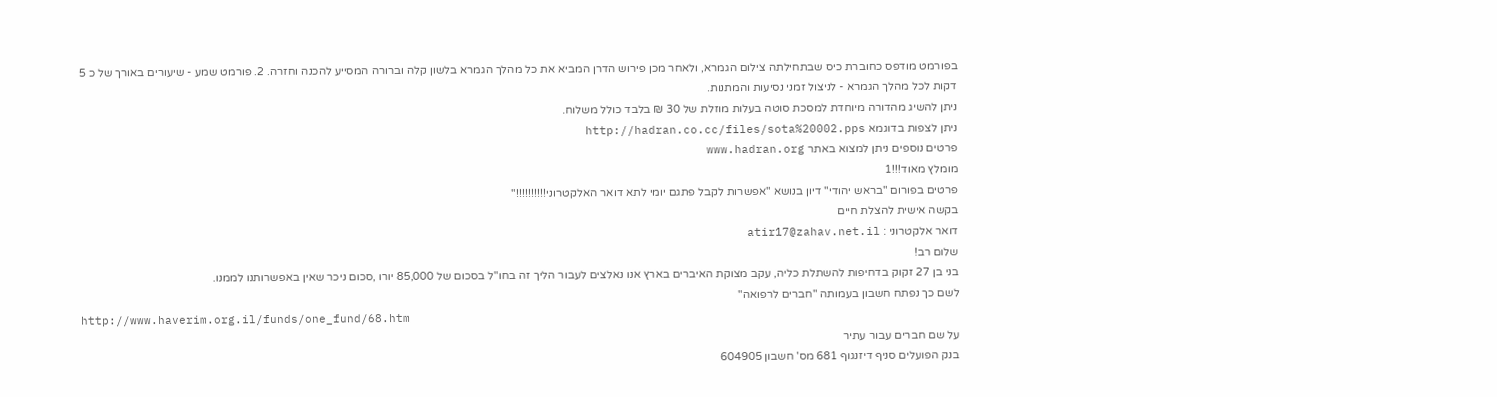בפורמט מודפס כחוברת כיס שבתחילתה צילום הגמרא, ולאחר מכן פירוש הדרן המביא את כל מהלך הגמרא בלשון קלה וברורה המסייע להכנה וחזרה. 2. פורמט שמע - שיעורים באורך של כ 5 דקות לכל מהלך הגמרא - לניצול זמני נסיעות והמתנות.
ניתן להשיג מהדורה מיוחדת למסכת סוטה בעלות מוזלת של 30 ₪ בלבד כולל משלוח.
ניתן לצפות בדוגמא http://hadran.co.cc/files/sota%20002.pps
פרטים נוספים ניתן למצוא באתר www.hadran.org
מומלץ מאוד!!!1
פרטים בפורום "בראש יהודי" דיון בנושא "אפשרות לקבל פתגם יומי לתא דואר האלקטרוני!!!!!!!!!!"
בקשה אישית להצלת חיים
דואר אלקטרוני : atir17@zahav.net.il
שלום רב!
בני בן 27 זקוק בדחיפות להשתלת כליה, עקב מצוקת האיברים בארץ אנו נאלצים לעבור הליך זה בחו"ל בסכום של 85,000 יורו ,סכום ניכר שאין באפשרותנו לממנו.
לשם כך נפתח חשבון בעמותה "חברים לרפואה"
http://www.haverim.org.il/funds/one_fund/68.htm
על שם חברים עבור עתיר
בנק הפועלים סניף דיזנגוף 681 מס' חשבון 604905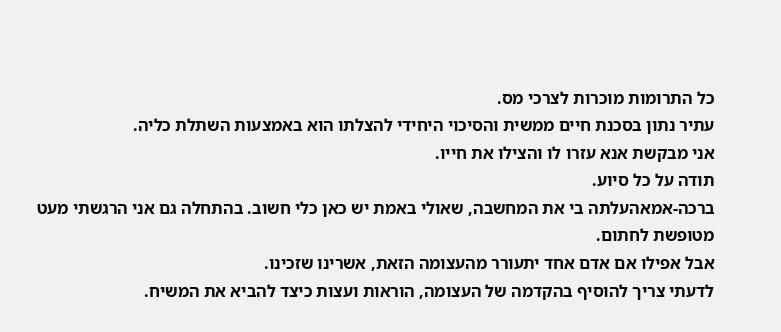כל התרומות מוכרות לצרכי מס.
עתיר נתון בסכנת חיים ממשית והסיכוי היחידי להצלתו הוא באמצעות השתלת כליה.
אני מבקשת אנא עזרו לו והצילו את חייו.
תודה על כל סיוע.
ברכה-אמאהעלתה בי את המחשבה, שאולי באמת יש כאן כלי חשוב. בהתחלה גם אני הרגשתי מעט מטופשת לחתום.
אבל אפילו אם אדם אחד יתעורר מהעצומה הזאת, אשרינו שזכינו.
לדעתי צריך להוסיף בהקדמה של העצומה, הוראות ועצות כיצד להביא את המשיח.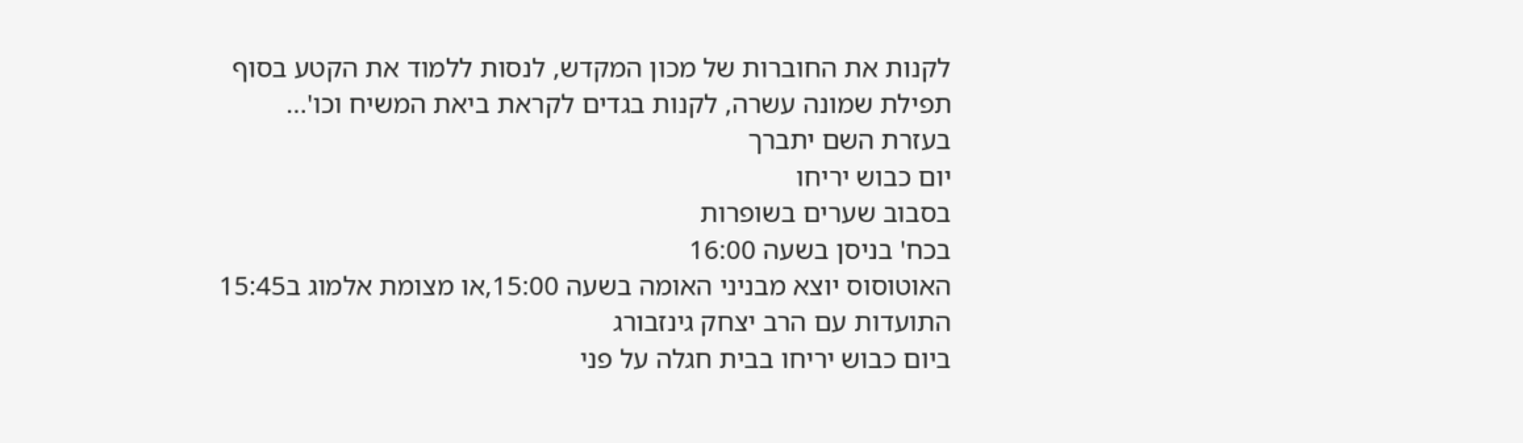לקנות את החוברות של מכון המקדש, לנסות ללמוד את הקטע בסוף תפילת שמונה עשרה, לקנות בגדים לקראת ביאת המשיח וכו'...
בעזרת השם יתברך
יום כבוש יריחו
בסבוב שערים בשופרות
בכח' בניסן בשעה 16:00
האוטוסוס יוצא מבניני האומה בשעה 15:00,או מצומת אלמוג ב15:45
התועדות עם הרב יצחק גינזבורג
ביום כבוש יריחו בבית חגלה על פני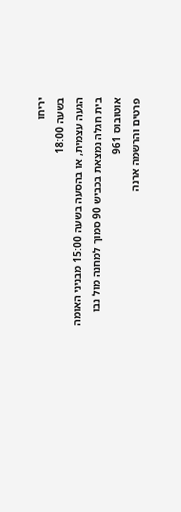יריחו
בשעה 18:00
הגעה עצמית, או בהסעה בשעה 15:00 מבניני האומה
בית חגלה נמצאת בכביש 90 סמוך למחנה מול נבו אוטובוס 961
פרטים והרשמה ארנה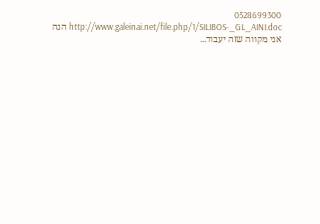0528699300
הנה http://www.galeinai.net/file.php/1/SILIBOS-_GL_AINI.doc
אני מקווה שזה יעבוד...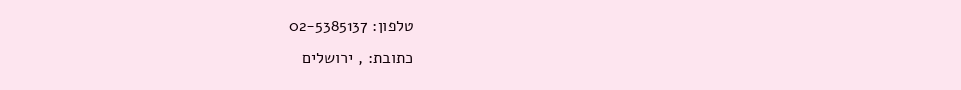טלפון: 02-5385137
כתובת: , ירושלים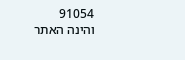91054
והינה האתר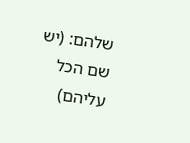שלהם: (יש שם הכל עליהם)